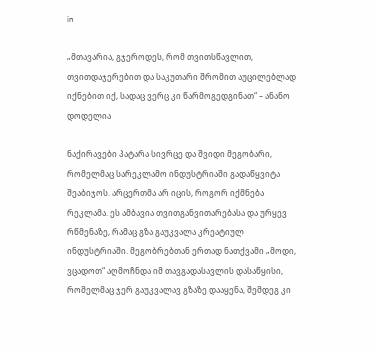in

„მთავარია, გჯეროდეს, რომ თვითსწავლით, თვითდაჯერებით და საკუთარი შრომით აუცილებლად იქნებით იქ, სადაც ვერც კი წარმოგედგინათ“ – ანანო დოდელია

ნაქირავები პატარა სივრცე და შვიდი მეგობარი, რომელმაც სარეკლამო ინდუსტრიაში გადაწყვიტა შეაბიჯოს. არცერთმა არ იცის, როგორ იქმნება რეკლამა. ეს ამბავია თვითგანვითარებასა და ურყევ რწმენაზე, რამაც გზა გაუკვალა კრეატიულ ინდუსტრიაში. მეგობრებთან ერთად ნათქვამი „მოდი, ვცადოთ“ აღმოჩნდა იმ თავგადასავლის დასაწყისი, რომელმაც ჯერ გაუკვალავ გზაზე დააყენა, შემდეგ კი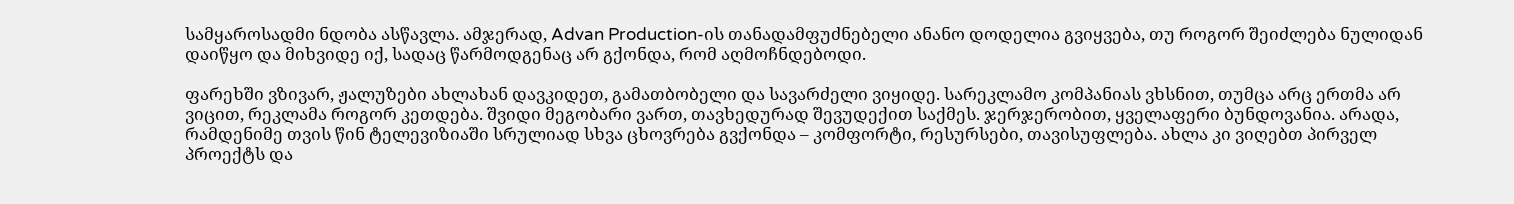სამყაროსადმი ნდობა ასწავლა. ამჯერად, Advan Production-ის თანადამფუძნებელი ანანო დოდელია გვიყვება, თუ როგორ შეიძლება ნულიდან დაიწყო და მიხვიდე იქ, სადაც წარმოდგენაც არ გქონდა, რომ აღმოჩნდებოდი.

ფარეხში ვზივარ, ჟალუზები ახლახან დავკიდეთ, გამათბობელი და სავარძელი ვიყიდე. სარეკლამო კომპანიას ვხსნით, თუმცა არც ერთმა არ ვიცით, რეკლამა როგორ კეთდება. შვიდი მეგობარი ვართ, თავხედურად შევუდექით საქმეს. ჯერჯერობით, ყველაფერი ბუნდოვანია. არადა, რამდენიმე თვის წინ ტელევიზიაში სრულიად სხვა ცხოვრება გვქონდა – კომფორტი, რესურსები, თავისუფლება. ახლა კი ვიღებთ პირველ პროექტს და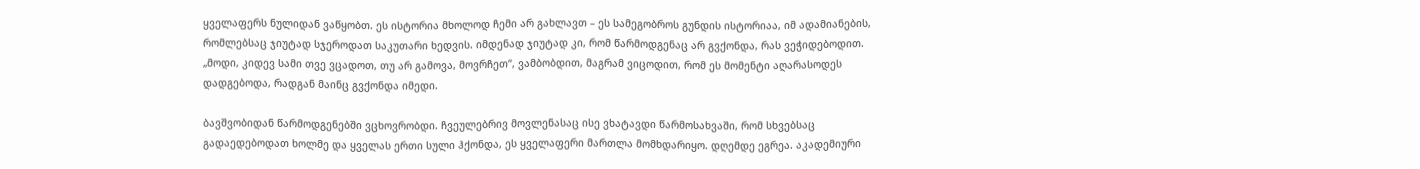ყველაფერს ნულიდან ვაწყობთ. ეს ისტორია მხოლოდ ჩემი არ გახლავთ – ეს სამეგობროს გუნდის ისტორიაა, იმ ადამიანების, რომლებსაც ჯიუტად სჯეროდათ საკუთარი ხედვის. იმდენად ჯიუტად კი, რომ წარმოდგენაც არ გვქონდა, რას ვეჭიდებოდით. „მოდი, კიდევ სამი თვე ვცადოთ, თუ არ გამოვა, მოვრჩეთ“, ვამბობდით, მაგრამ ვიცოდით, რომ ეს მომენტი აღარასოდეს დადგებოდა, რადგან მაინც გვქონდა იმედი.

ბავშვობიდან წარმოდგენებში ვცხოვრობდი. ჩვეულებრივ მოვლენასაც ისე ვხატავდი წარმოსახვაში, რომ სხვებსაც გადაედებოდათ ხოლმე და ყველას ერთი სული ჰქონდა, ეს ყველაფერი მართლა მომხდარიყო. დღემდე ეგრეა. აკადემიური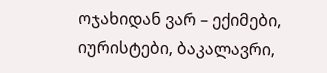ოჯახიდან ვარ – ექიმები, იურისტები, ბაკალავრი,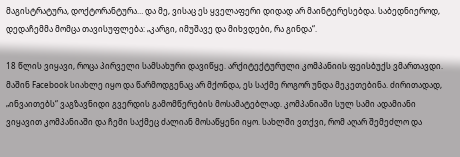მაგისტრატურა, დოქტორანტურა… და მე, ვისაც ეს ყველაფერი დიდად არ მაინტერესებდა. საბედნიეროდ, დედაჩემმა მომცა თავისუფლება: „კარგი, იმუშავე და მიხვდები, რა გინდა“.

18 წლის ვიყავი, როცა პირველი სამსახური დავიწყე. არქიტექტურული კომპანიის ფეისბუქს ვმართავდი. მაშინ Facebook სიახლე იყო და წარმოდგენაც არ მქონდა, ეს საქმე როგორ უნდა მეკეთებინა. ძირითადად, „ინვაითებს“ ვაგზავნიდი გვერდის გამომწერების მოსამატებლად. კომპანიაში სულ სამი ადამიანი ვიყავით კომპანიაში და ჩემი საქმეც ძალიან მოსაწყენი იყო. სახლში ვთქვი, რომ აღარ შემეძლო და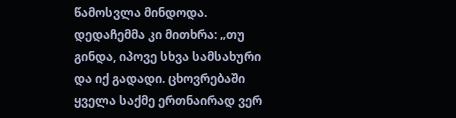წამოსვლა მინდოდა. დედაჩემმა კი მითხრა: „თუ გინდა, იპოვე სხვა სამსახური და იქ გადადი. ცხოვრებაში ყველა საქმე ერთნაირად ვერ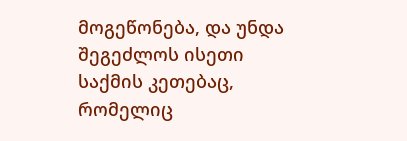მოგეწონება, და უნდა შეგეძლოს ისეთი საქმის კეთებაც, რომელიც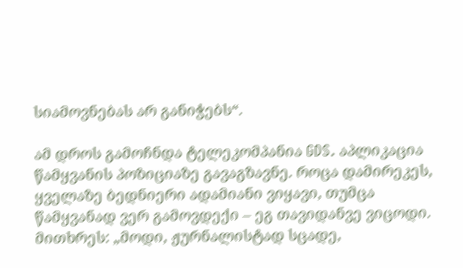სიამოვნებას არ განიჭებს“.

ამ დროს გამოჩნდა ტელეკომპანია GDS. აპლიკაცია წამყვანის პოზიციაზე გავაგზავნე. როცა დამირეკეს, ყველაზე ბედნიერი ადამიანი ვიყავი, თუმცა წამყვანად ვერ გამოვდექი – ეგ თავიდანვე ვიცოდი. მითხრეს: „მოდი, ჟურნალისტად სცადე,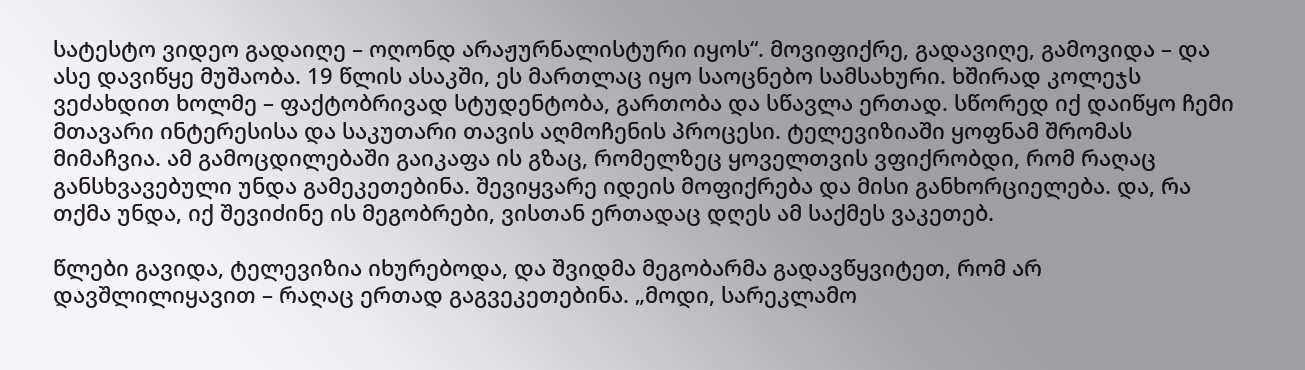სატესტო ვიდეო გადაიღე – ოღონდ არაჟურნალისტური იყოს“. მოვიფიქრე, გადავიღე, გამოვიდა – და ასე დავიწყე მუშაობა. 19 წლის ასაკში, ეს მართლაც იყო საოცნებო სამსახური. ხშირად კოლეჯს ვეძახდით ხოლმე – ფაქტობრივად სტუდენტობა, გართობა და სწავლა ერთად. სწორედ იქ დაიწყო ჩემი მთავარი ინტერესისა და საკუთარი თავის აღმოჩენის პროცესი. ტელევიზიაში ყოფნამ შრომას მიმაჩვია. ამ გამოცდილებაში გაიკაფა ის გზაც, რომელზეც ყოველთვის ვფიქრობდი, რომ რაღაც განსხვავებული უნდა გამეკეთებინა. შევიყვარე იდეის მოფიქრება და მისი განხორციელება. და, რა თქმა უნდა, იქ შევიძინე ის მეგობრები, ვისთან ერთადაც დღეს ამ საქმეს ვაკეთებ.

წლები გავიდა, ტელევიზია იხურებოდა, და შვიდმა მეგობარმა გადავწყვიტეთ, რომ არ დავშლილიყავით – რაღაც ერთად გაგვეკეთებინა. „მოდი, სარეკლამო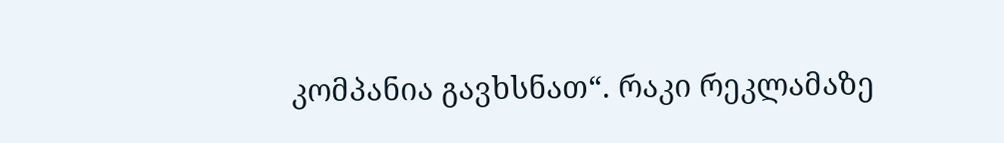კომპანია გავხსნათ“. რაკი რეკლამაზე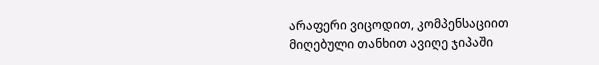არაფერი ვიცოდით, კომპენსაციით მიღებული თანხით ავიღე ჯიპაში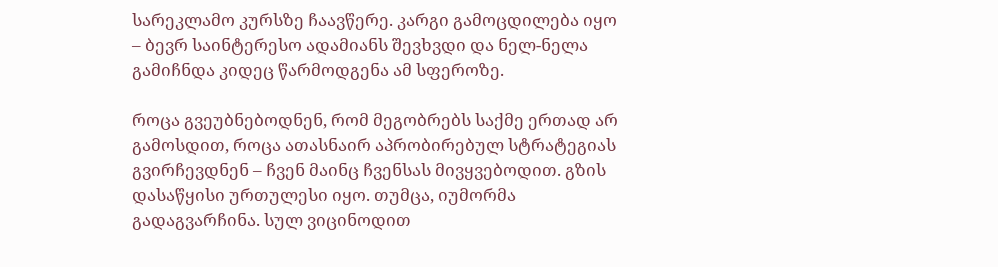სარეკლამო კურსზე ჩაავწერე. კარგი გამოცდილება იყო – ბევრ საინტერესო ადამიანს შევხვდი და ნელ-ნელა გამიჩნდა კიდეც წარმოდგენა ამ სფეროზე.

როცა გვეუბნებოდნენ, რომ მეგობრებს საქმე ერთად არ გამოსდით, როცა ათასნაირ აპრობირებულ სტრატეგიას გვირჩევდნენ – ჩვენ მაინც ჩვენსას მივყვებოდით. გზის დასაწყისი ურთულესი იყო. თუმცა, იუმორმა გადაგვარჩინა. სულ ვიცინოდით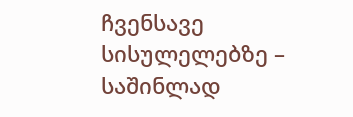ჩვენსავე სისულელებზე – საშინლად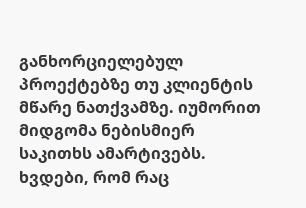განხორციელებულ პროექტებზე თუ კლიენტის მწარე ნათქვამზე. იუმორით მიდგომა ნებისმიერ საკითხს ამარტივებს. ხვდები, რომ რაც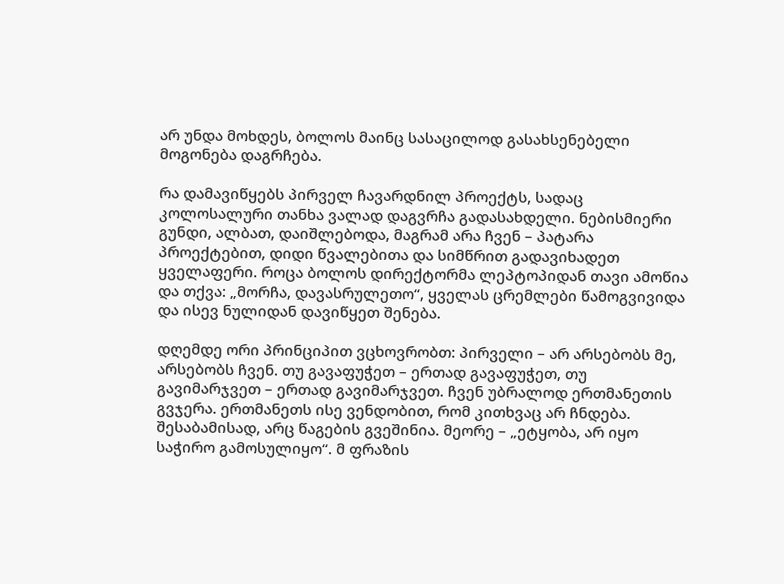არ უნდა მოხდეს, ბოლოს მაინც სასაცილოდ გასახსენებელი მოგონება დაგრჩება.

რა დამავიწყებს პირველ ჩავარდნილ პროექტს, სადაც კოლოსალური თანხა ვალად დაგვრჩა გადასახდელი. ნებისმიერი გუნდი, ალბათ, დაიშლებოდა, მაგრამ არა ჩვენ – პატარა პროექტებით, დიდი წვალებითა და სიმწრით გადავიხადეთ ყველაფერი. როცა ბოლოს დირექტორმა ლეპტოპიდან თავი ამოწია და თქვა: „მორჩა, დავასრულეთო“, ყველას ცრემლები წამოგვივიდა და ისევ ნულიდან დავიწყეთ შენება.

დღემდე ორი პრინციპით ვცხოვრობთ: პირველი – არ არსებობს მე, არსებობს ჩვენ. თუ გავაფუჭეთ – ერთად გავაფუჭეთ, თუ გავიმარჯვეთ – ერთად გავიმარჯვეთ. ჩვენ უბრალოდ ერთმანეთის გვჯერა. ერთმანეთს ისე ვენდობით, რომ კითხვაც არ ჩნდება. შესაბამისად, არც წაგების გვეშინია. მეორე – „ეტყობა, არ იყო საჭირო გამოსულიყო“. მ ფრაზის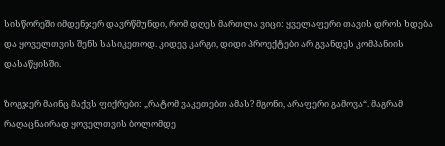სისწორეში იმდენჯერ დავრწმუნდი, რომ დღეს მართლა ვიცი: ყველაფერი თავის დროს ხდება და ყოველთვის შენს სასიკეთოდ. კიდევ კარგი, დიდი პროექტები არ გვანდეს კომპანიის დასაწყისში.

ზოგჯერ მაინც მაქვს ფიქრები: „რატომ ვაკეთებთ ამას? მგონი, არაფერი გამოვა“. მაგრამ რაღაცნაირად ყოველთვის ბოლომდე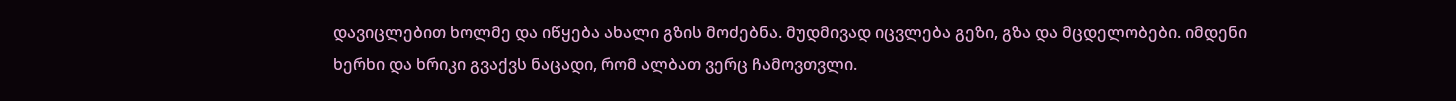დავიცლებით ხოლმე და იწყება ახალი გზის მოძებნა. მუდმივად იცვლება გეზი, გზა და მცდელობები. იმდენი ხერხი და ხრიკი გვაქვს ნაცადი, რომ ალბათ ვერც ჩამოვთვლი.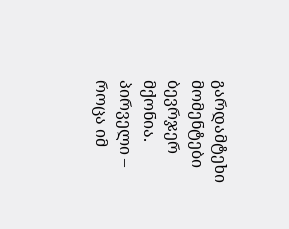გარდამტეხი მომენტები ბევრჯერ მქონია. პირველი – როცა იმ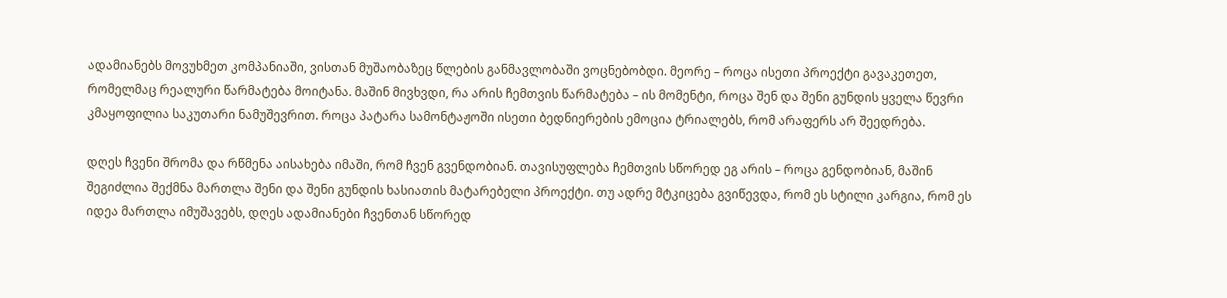ადამიანებს მოვუხმეთ კომპანიაში, ვისთან მუშაობაზეც წლების განმავლობაში ვოცნებობდი. მეორე – როცა ისეთი პროექტი გავაკეთეთ, რომელმაც რეალური წარმატება მოიტანა. მაშინ მივხვდი, რა არის ჩემთვის წარმატება – ის მომენტი, როცა შენ და შენი გუნდის ყველა წევრი კმაყოფილია საკუთარი ნამუშევრით. როცა პატარა სამონტაჟოში ისეთი ბედნიერების ემოცია ტრიალებს, რომ არაფერს არ შეედრება.

დღეს ჩვენი შრომა და რწმენა აისახება იმაში, რომ ჩვენ გვენდობიან. თავისუფლება ჩემთვის სწორედ ეგ არის – როცა გენდობიან, მაშინ შეგიძლია შექმნა მართლა შენი და შენი გუნდის ხასიათის მატარებელი პროექტი. თუ ადრე მტკიცება გვიწევდა, რომ ეს სტილი კარგია, რომ ეს იდეა მართლა იმუშავებს, დღეს ადამიანები ჩვენთან სწორედ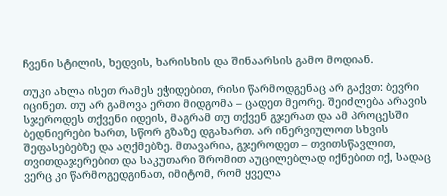ჩვენი სტილის, ხედვის, ხარისხის და შინაარსის გამო მოდიან.

თუკი ახლა ისეთ რამეს ეჭიდებით, რისი წარმოდგენაც არ გაქვთ: ბევრი იცინეთ. თუ არ გამოვა ერთი მიდგომა – ცადეთ მეორე. შეიძლება არავის სჯეროდეს თქვენი იდეის, მაგრამ თუ თქვენ გჯერათ და ამ პროცესში ბედნიერები ხართ, სწორ გზაზე დგახართ. არ ინერვიულოთ სხვის შეფასებებზე და აღქმებზე. მთავარია, გჯეროდეთ – თვითსწავლით, თვითდაჯერებით და საკუთარი შრომით აუცილებლად იქნებით იქ, სადაც ვერც კი წარმოგედგინათ, იმიტომ, რომ ყველა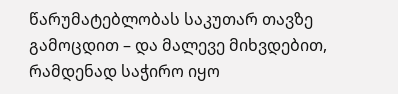წარუმატებლობას საკუთარ თავზე გამოცდით – და მალევე მიხვდებით, რამდენად საჭირო იყო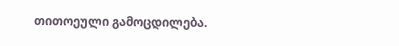თითოეული გამოცდილება.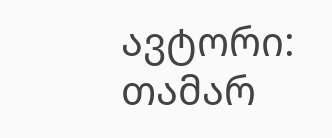ავტორი: თამარ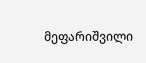მეფარიშვილი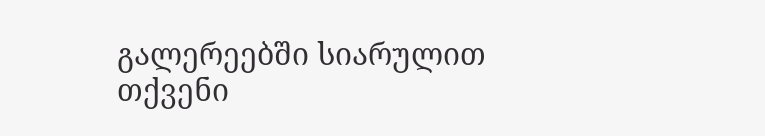გალერეებში სიარულით თქვენი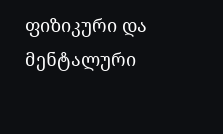ფიზიკური და მენტალური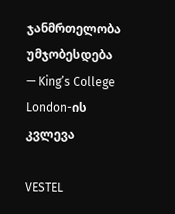ჯანმრთელობა უმჯობესდება — King’s College London-ის კვლევა

VESTEL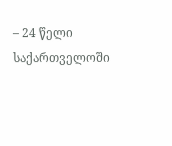– 24 წელი საქართველოში